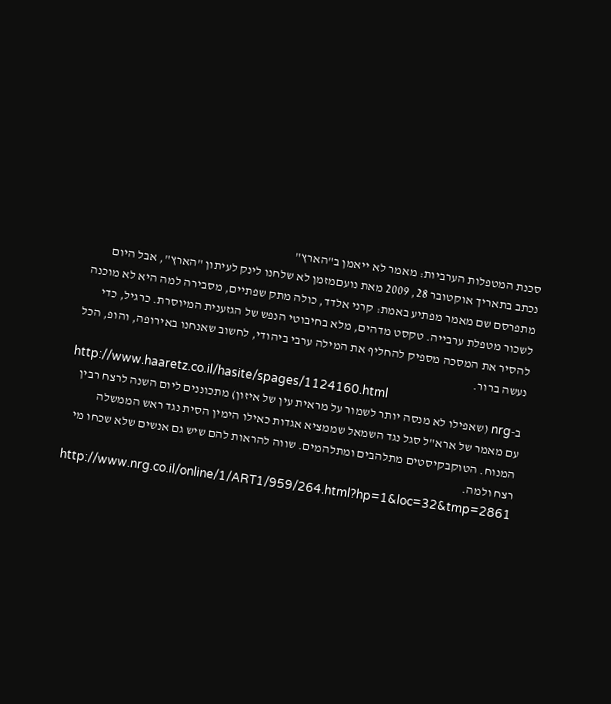סכנת המטפלות הערביות: מאמר לא ייאמן ב"הארץ"
נכתב בתאריך אוקטובר 28, 2009 מאת נועםמזמן לא שלחנו לינק לעיתון "הארץ", אבל היום מתפרסם שם מאמר מפתיע באמת: קרני אלדד, כולה מתק שפתיים, מסבירה למה היא לא מוכנה לשכור מטפלת ערבייה. טקסט מדהים, מלא בחיבוטי הנפש של הגזענית המיוסרת. כרגיל, כדי להסיר את המסכה מספיק להחליף את המילה ערבי ביהודי, לחשוב שאנחנו באירופה, והופ, הכל נעשה ברור.
http://www.haaretz.co.il/hasite/spages/1124160.html
ב-nrg (שאפילו לא מנסה יותר לשמור על מראית עין של איזון) מתכוננים ליום השנה לרצח רבין עם מאמר של ארא"ל סגל נגד השמאל שממציא אגדות כאילו הימין הסית נגד ראש הממשלה המנוח. הטוקבקיסטים מתלהבים ומתלהמים. שווה להראות להם שיש גם אנשים שלא שכחו מי רצח ולמה.
http://www.nrg.co.il/online/1/ART1/959/264.html?hp=1&loc=32&tmp=2861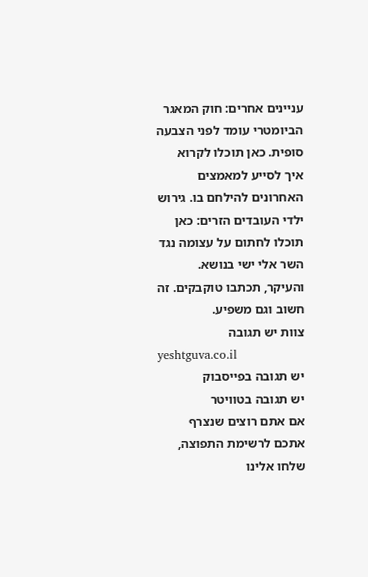עניינים אחרים: חוק המאגר הביומטרי עומד לפני הצבעה סופית. כאן תוכלו לקרוא איך לסייע למאמצים האחרונים להילחם בו. גירוש ילדי העובדים הזרים: כאן תוכלו לחתום על עצומה נגד השר אלי ישי בנושא.
והעיקר, תכתבו טוקבקים. זה חשוב וגם משפיע.
צוות יש תגובה
yeshtguva.co.il
יש תגובה בפייסבוק
יש תגובה בטוויטר
אם אתם רוצים שנצרף אתכם לרשימת התפוצה, שלחו אלינו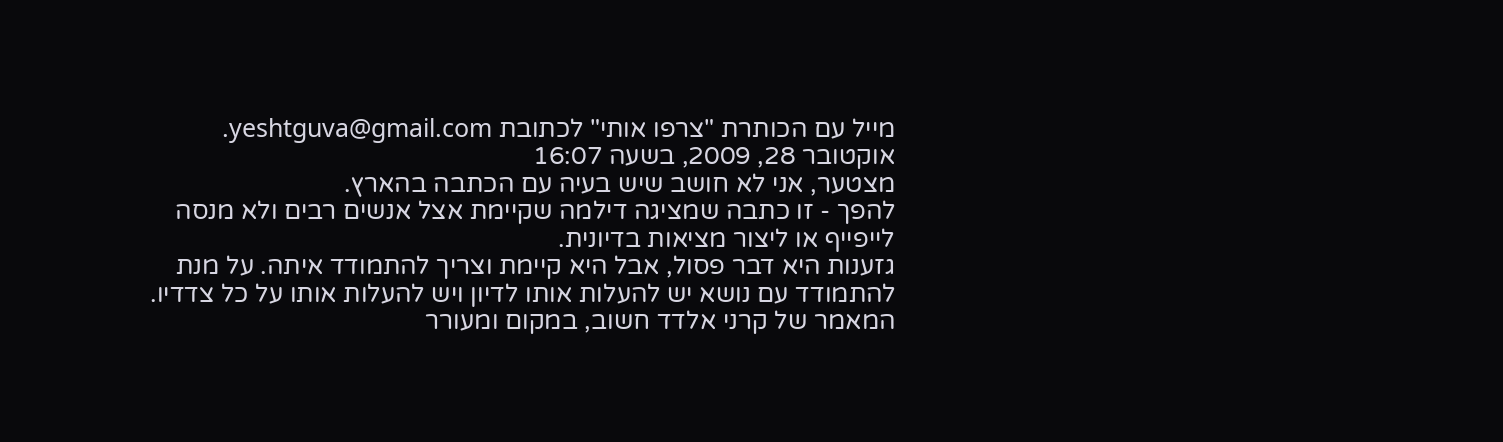מייל עם הכותרת "צרפו אותי" לכתובת yeshtguva@gmail.com.
אוקטובר 28, 2009, בשעה 16:07
מצטער, אני לא חושב שיש בעיה עם הכתבה בהארץ.
להפך - זו כתבה שמציגה דילמה שקיימת אצל אנשים רבים ולא מנסה לייפייף או ליצור מציאות בדיונית.
גזענות היא דבר פסול, אבל היא קיימת וצריך להתמודד איתה. על מנת להתמודד עם נושא יש להעלות אותו לדיון ויש להעלות אותו על כל צדדיו.
המאמר של קרני אלדד חשוב, במקום ומעורר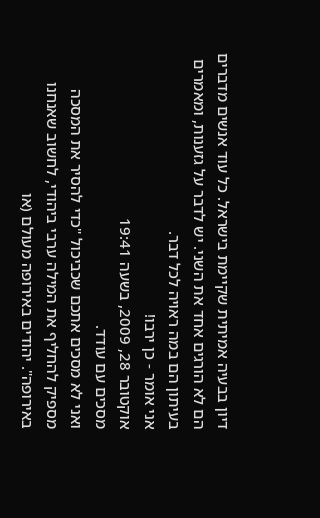דיון בבעיה אמיתית שקיימת בישראל. כל עוד אנשים מדברים הם לא הורגים אחד את השני. יש לדבר על גזענות, ומאמרים בעיתון הם במה ראויה לכל דבר.
אני אומר - כן ירבו!
אוקטובר 28, 2009, בשעה 19:41
מסכים עם עודד.
ואני לא מסכים אתכם שכביכול "כדי להסיר את המסכה מספיק להחליף את המילה ערבי ביהודי, לחשוב שאנחנו באירופה". יהודים באירופה מעולם (או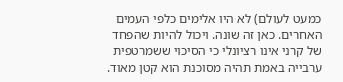כמעט לעולם) לא היו אלימים כלפי העמים האחרים. כאן זה שונה. ויכול להיות שהפחד של קרני אינו רציונלי כי הסיכוי ששמרטפית ערבייה באמת תהיה מסוכנת הוא קטן מאוד.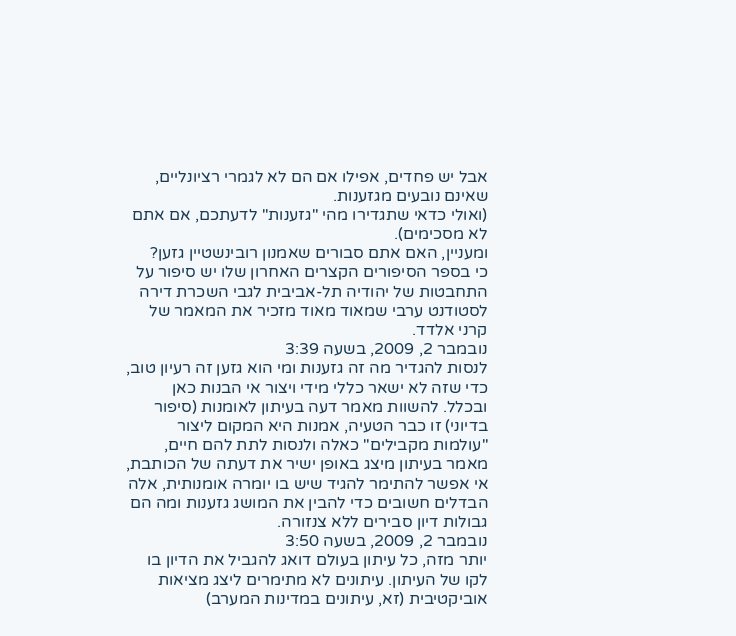אבל יש פחדים, אפילו אם הם לא לגמרי רציונליים, שאינם נובעים מגזענות.
(ואולי כדאי שתגדירו מהי "גזענות" לדעתכם, אם אתם לא מסכימים).
ומעניין, האם אתם סבורים שאמנון רובינשטיין גזען?
כי בספר הסיפורים הקצרים האחרון שלו יש סיפור על התחבטות של יהודיה תל-אביבית לגבי השכרת דירה לסטודנט ערבי שמאוד מאוד מזכיר את המאמר של קרני אלדד.
נובמבר 2, 2009, בשעה 3:39
לנסות להגדיר מה זה גזענות ומי הוא גזען זה רעיון טוב, כדי שזה לא ישאר כללי מידי ויצור אי הבנות כאן ובכלל. להשוות מאמר דעה בעיתון לאומנות (סיפור בדיוני) זו כבר הטעיה, אמנות היא המקום ליצור "עולמות מקבילים" כאלה ולנסות לתת להם חיים, מאמר בעיתון מיצג באופן ישיר את דעתה של הכותבת, אי אפשר להתימר להגיד שיש בו יומרה אומנותית, אלה הבדלים חשובים כדי להבין את המושג גזענות ומה הם גבולות דיון סבירים ללא צנזורה.
נובמבר 2, 2009, בשעה 3:50
יותר מזה, כל עיתון בעולם דואג להגביל את הדיון בו לקו של העיתון. עיתונים לא מתימרים ליצג מציאות אוביקטיבית (זא, עיתונים במדינות המערב)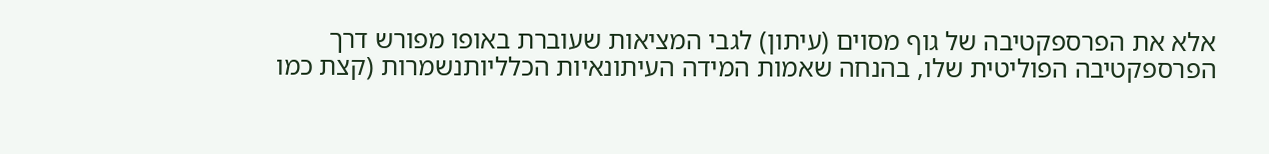אלא את הפרספקטיבה של גוף מסוים (עיתון) לגבי המציאות שעוברת באופו מפורש דרך הפרספקטיבה הפוליטית שלו, בהנחה שאמות המידה העיתונאיות הכלליותנשמרות (קצת כמו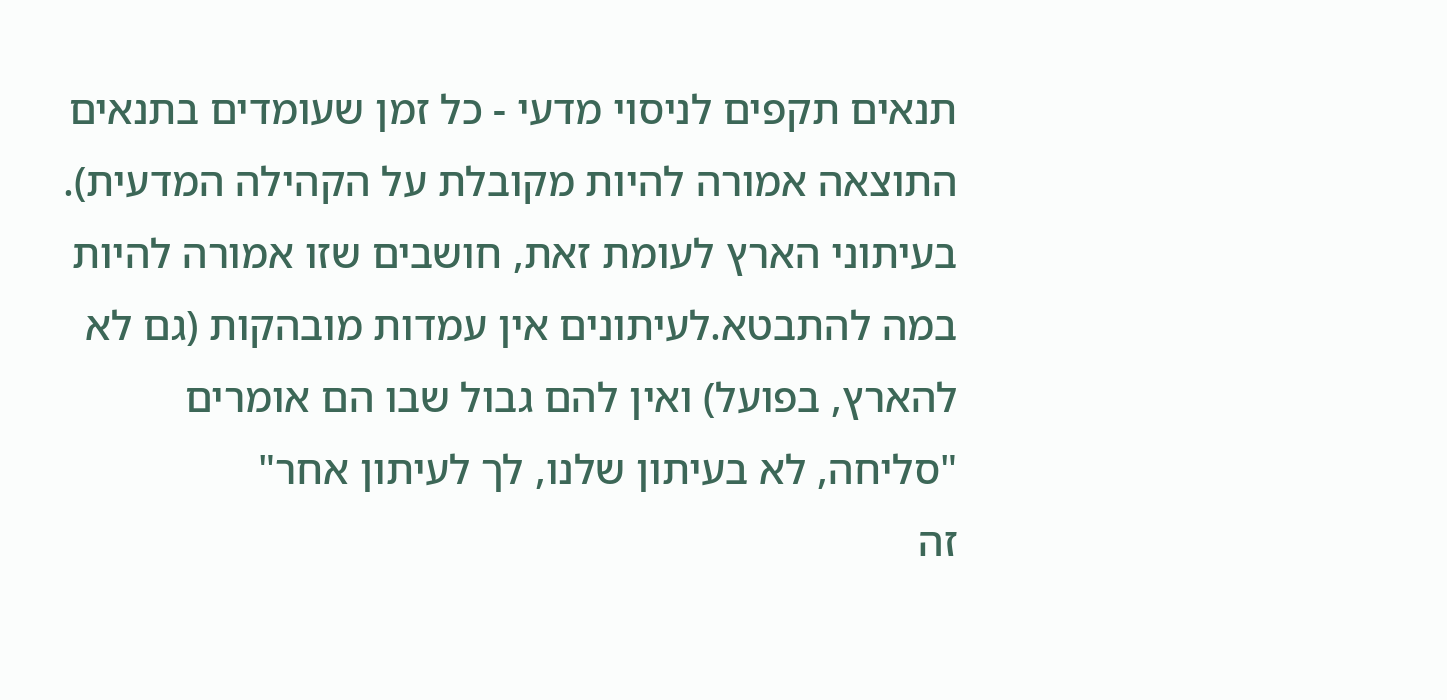תנאים תקפים לניסוי מדעי - כל זמן שעומדים בתנאים התוצאה אמורה להיות מקובלת על הקהילה המדעית).
בעיתוני הארץ לעומת זאת, חושבים שזו אמורה להיות במה להתבטא.לעיתונים אין עמדות מובהקות (גם לא להארץ, בפועל) ואין להם גבול שבו הם אומרים "סליחה, לא בעיתון שלנו, לך לעיתון אחר"
זה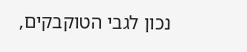נכון לגבי הטוקבקים,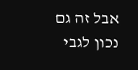אבל זה גם נכון לגבי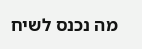מה נכנס לשיח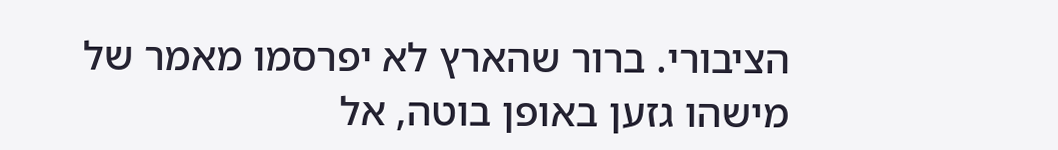הציבורי. ברור שהארץ לא יפרסמו מאמר של מישהו גזען באופן בוטה, אל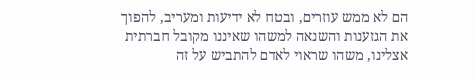הם לא ממש עוזרים, ובטח לא ידיעות ומעריב, להפוך את הגזענות והשנאה למשהו שאיננו מקובל חברתית אצלינו, משהו שראוי לאדם להתביש על זה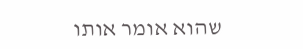שהוא אומר אותו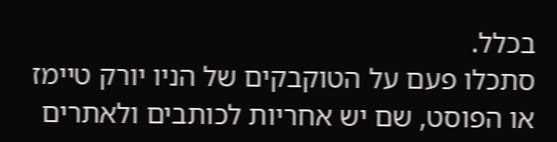בכלל.
סתכלו פעם על הטוקבקים של הניו יורק טיימז או הפוסט, שם יש אחריות לכותבים ולאתרים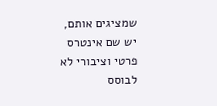שמציגים אותם, יש שם אינטרס פרטי וציבורי לא לבוסס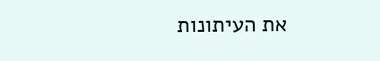את העיתונות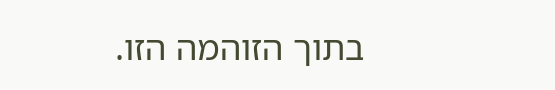בתוך הזוהמה הזו.